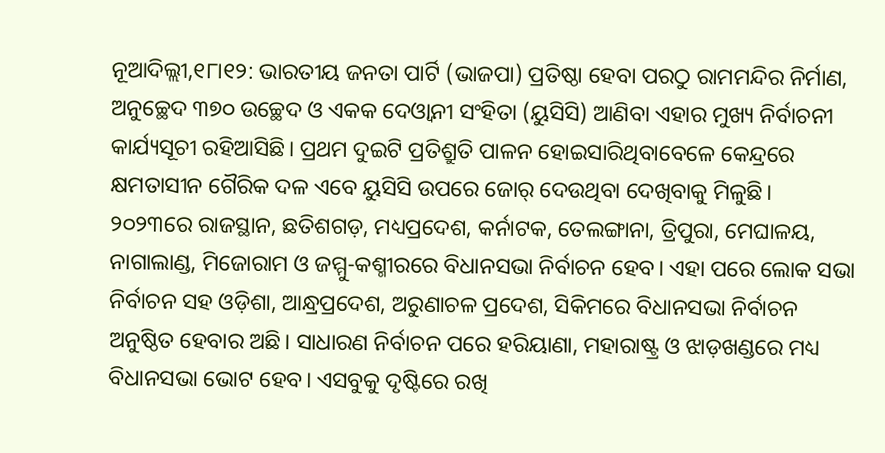ନୂଆଦିଲ୍ଲୀ,୧୮ା୧୨: ଭାରତୀୟ ଜନତା ପାର୍ଟି (ଭାଜପା) ପ୍ରତିଷ୍ଠା ହେବା ପରଠୁ ରାମମନ୍ଦିର ନିର୍ମାଣ, ଅନୁଚ୍ଛେଦ ୩୭୦ ଉଚ୍ଛେଦ ଓ ଏକକ ଦେଓ୍ବାନୀ ସଂହିତା (ୟୁସିସି) ଆଣିବା ଏହାର ମୁଖ୍ୟ ନିର୍ବାଚନୀ କାର୍ଯ୍ୟସୂଚୀ ରହିଆସିଛି। ପ୍ରଥମ ଦୁଇଟି ପ୍ରତିଶ୍ରୁତି ପାଳନ ହୋଇସାରିଥିବାବେଳେ କେନ୍ଦ୍ରରେ କ୍ଷମତାସୀନ ଗୈରିକ ଦଳ ଏବେ ୟୁସିସି ଉପରେ ଜୋର୍ ଦେଉଥିବା ଦେଖିବାକୁ ମିଳୁଛି। ୨୦୨୩ରେ ରାଜସ୍ଥାନ, ଛତିଶଗଡ଼, ମଧ୍ୟପ୍ରଦେଶ, କର୍ନାଟକ, ତେଲଙ୍ଗାନା, ତ୍ରିପୁରା, ମେଘାଳୟ, ନାଗାଲାଣ୍ଡ, ମିଜୋରାମ ଓ ଜମ୍ମୁ-କଶ୍ମୀରରେ ବିଧାନସଭା ନିର୍ବାଚନ ହେବ। ଏହା ପରେ ଲୋକ ସଭା ନିର୍ବାଚନ ସହ ଓଡ଼ିଶା, ଆନ୍ଧ୍ରପ୍ରଦେଶ, ଅରୁଣାଚଳ ପ୍ରଦେଶ, ସିକିମରେ ବିଧାନସଭା ନିର୍ବାଚନ ଅନୁଷ୍ଠିତ ହେବାର ଅଛି। ସାଧାରଣ ନିର୍ବାଚନ ପରେ ହରିୟାଣା, ମହାରାଷ୍ଟ୍ର ଓ ଝାଡ଼ଖଣ୍ଡରେ ମଧ୍ୟ ବିଧାନସଭା ଭୋଟ ହେବ। ଏସବୁକୁ ଦୃଷ୍ଟିରେ ରଖି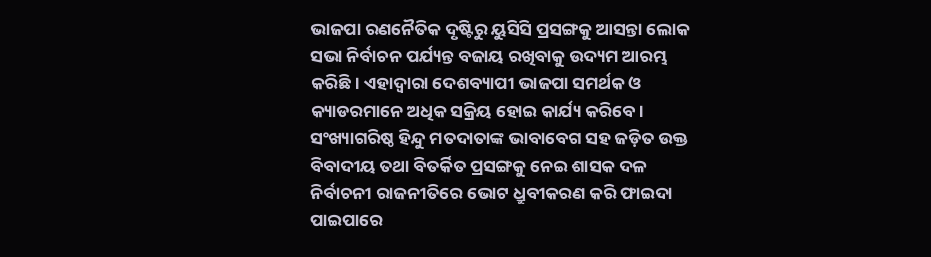ଭାଜପା ରଣନୈତିକ ଦୃଷ୍ଟିରୁ ୟୁସିସି ପ୍ରସଙ୍ଗକୁ ଆସନ୍ତା ଲୋକ ସଭା ନିର୍ବାଚନ ପର୍ଯ୍ୟନ୍ତ ବଜାୟ ରଖିବାକୁ ଉଦ୍ୟମ ଆରମ୍ଭ କରିଛି। ଏହାଦ୍ୱାରା ଦେଶବ୍ୟାପୀ ଭାଜପା ସମର୍ଥକ ଓ କ୍ୟାଡରମାନେ ଅଧିକ ସକ୍ରିୟ ହୋଇ କାର୍ଯ୍ୟ କରିବେ। ସଂଖ୍ୟାଗରିଷ୍ଠ ହିନ୍ଦୁ ମତଦାତାଙ୍କ ଭାବାବେଗ ସହ ଜଡ଼ିତ ଉକ୍ତ ବିବାଦୀୟ ତଥା ବିତର୍କିତ ପ୍ରସଙ୍ଗକୁ ନେଇ ଶାସକ ଦଳ ନିର୍ବାଚନୀ ରାଜନୀତିରେ ଭୋଟ ଧ୍ରୁବୀକରଣ କରି ଫାଇଦା ପାଇପାରେ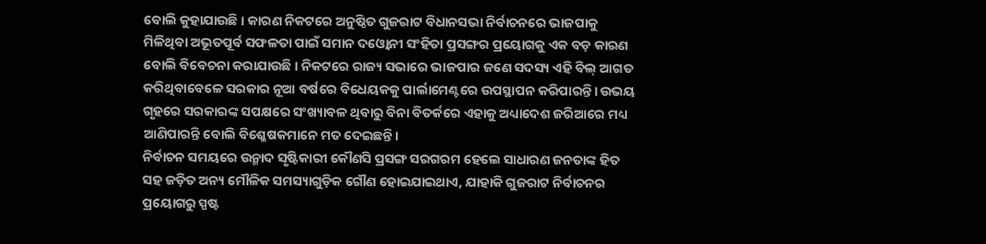ବୋଲି କୁହାଯାଉଛି। କାରଣ ନିକଟରେ ଅନୁଷ୍ଠିତ ଗୁଜରାଟ ବିଧାନସଭା ନିର୍ବାଚନରେ ଭାଜପାକୁ ମିଳିଥିବା ଅଭୂତପୂର୍ବ ସଫଳତା ପାଇଁ ସମାନ ଦଓ୍ବୋନୀ ସଂହିତା ପ୍ରସଙ୍ଗର ପ୍ରୟୋଗକୁ ଏକ ବଡ଼ କାରଣ ବୋଲି ବିବେଚନା କରାଯାଉଛି। ନିକଟରେ ରାଜ୍ୟ ସଭାରେ ଭାଜପାର ଜଣେ ସଦସ୍ୟ ଏହି ବିଲ୍ ଆଗତ କରିଥିବାବେଳେ ସରକାର ନୂଆ ବର୍ଷରେ ବିଧେୟକକୁ ପାର୍ଲାମେଣ୍ଟରେ ଉପସ୍ଥାପନ କରିପାରନ୍ତି। ଉଭୟ ଗୃହରେ ସରକାରଙ୍କ ସପକ୍ଷରେ ସଂଖ୍ୟାବଳ ଥିବାରୁ ବିନା ବିତର୍କରେ ଏହାକୁ ଅଧ୍ୟାଦେଶ ଜରିଆରେ ମଧ୍ୟ ଆଣିପାରନ୍ତି ବୋଲି ବିଶ୍ଳେଷକମାନେ ମତ ଦେଇଛନ୍ତି।
ନିର୍ବାଚନ ସମୟରେ ଉନ୍ମାଦ ସୃଷ୍ଟିକାରୀ କୌଣସି ପ୍ରସଙ୍ଗ ସରଗରମ ହେଲେ ସାଧାରଣ ଜନତାଙ୍କ ହିତ ସହ ଜଡ଼ିତ ଅନ୍ୟ ମୌଳିକ ସମସ୍ୟାଗୁଡ଼ିକ ଗୌଣ ହୋଇଯାଇଥାଏ, ଯାହାକି ଗୁଜରାଟ ନିର୍ବାଚନର ପ୍ରୟୋଗରୁ ସ୍ପଷ୍ଟ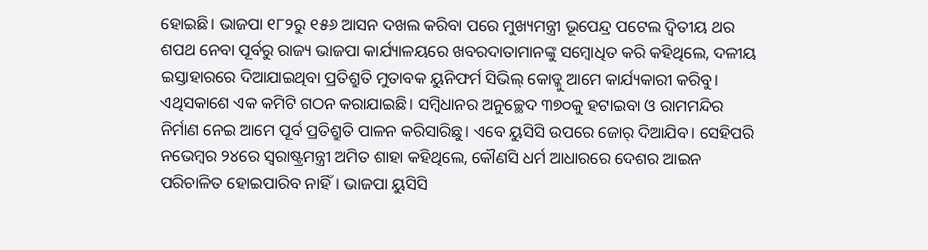ହୋଇଛି। ଭାଜପା ୧୮୨ରୁ ୧୫୬ ଆସନ ଦଖଲ କରିବା ପରେ ମୁଖ୍ୟମନ୍ତ୍ରୀ ଭୂପେନ୍ଦ୍ର ପଟେଲ ଦ୍ୱିତୀୟ ଥର ଶପଥ ନେବା ପୂର୍ବରୁ ରାଜ୍ୟ ଭାଜପା କାର୍ଯ୍ୟାଳୟରେ ଖବରଦାତାମାନଙ୍କୁ ସମ୍ବୋଧିତ କରି କହିଥିଲେ, ଦଳୀୟ ଇସ୍ତାହାରରେ ଦିଆଯାଇଥିବା ପ୍ରତିଶ୍ରୁତି ମୁତାବକ ୟୁନିଫର୍ମ ସିଭିଲ୍ କୋଡ୍କୁ ଆମେ କାର୍ଯ୍ୟକାରୀ କରିବୁ। ଏଥିସକାଶେ ଏକ କମିଟି ଗଠନ କରାଯାଇଛି। ସମ୍ବିଧାନର ଅନୁଚ୍ଛେଦ ୩୭୦କୁ ହଟାଇବା ଓ ରାମମନ୍ଦିର ନିର୍ମାଣ ନେଇ ଆମେ ପୂର୍ବ ପ୍ରତିଶ୍ରୁତି ପାଳନ କରିସାରିଛୁ। ଏବେ ୟୁସିସି ଉପରେ ଜୋର୍ ଦିଆଯିବ। ସେହିପରି ନଭେମ୍ବର ୨୪ରେ ସ୍ବରାଷ୍ଟ୍ରମନ୍ତ୍ରୀ ଅମିତ ଶାହା କହିଥିଲେ, କୌଣସି ଧର୍ମ ଆଧାରରେ ଦେଶର ଆଇନ ପରିଚାଳିତ ହୋଇପାରିବ ନାହିଁ। ଭାଜପା ୟୁସିସି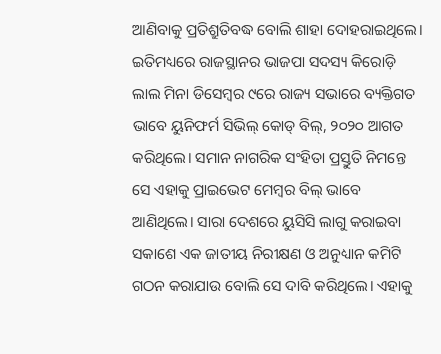ଆଣିବାକୁ ପ୍ରତିଶ୍ରୁତିବଦ୍ଧ ବୋଲି ଶାହା ଦୋହରାଇଥିଲେ।
ଇତିମଧ୍ୟରେ ରାଜସ୍ଥାନର ଭାଜପା ସଦସ୍ୟ କିରୋଡ଼ି ଲାଲ ମିନା ଡିସେମ୍ବର ୯ରେ ରାଜ୍ୟ ସଭାରେ ବ୍ୟକ୍ତିଗତ ଭାବେ ୟୁନିଫର୍ମ ସିଭିଲ୍ କୋଡ୍ ବିଲ୍, ୨୦୨୦ ଆଗତ କରିଥିଲେ। ସମାନ ନାଗରିକ ସଂହିତା ପ୍ରସ୍ତୁତି ନିମନ୍ତେ ସେ ଏହାକୁ ପ୍ରାଇଭେଟ ମେମ୍ବର ବିଲ୍ ଭାବେ ଆଣିଥିଲେ। ସାରା ଦେଶରେ ୟୁସିସି ଲାଗୁ କରାଇବା ସକାଶେ ଏକ ଜାତୀୟ ନିରୀକ୍ଷଣ ଓ ଅନୁଧ୍ୟାନ କମିଟି ଗଠନ କରାଯାଉ ବୋଲି ସେ ଦାବି କରିଥିଲେ। ଏହାକୁ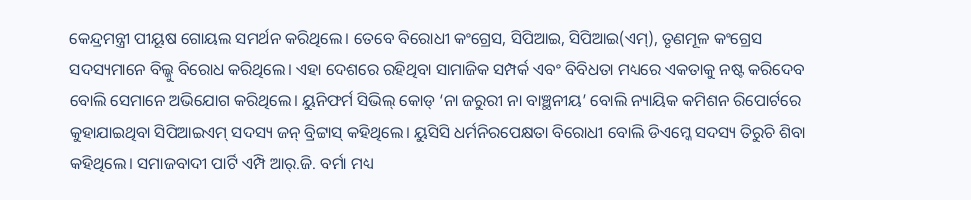କେନ୍ଦ୍ରମନ୍ତ୍ରୀ ପୀୟୂଷ ଗୋୟଲ ସମର୍ଥନ କରିଥିଲେ। ତେବେ ବିରୋଧୀ କଂଗ୍ରେସ, ସିପିଆଇ, ସିପିଆଇ(ଏମ୍), ତୃଣମୂଳ କଂଗ୍ରେସ ସଦସ୍ୟମାନେ ବିଲ୍କୁ ବିରୋଧ କରିଥିଲେ। ଏହା ଦେଶରେ ରହିଥିବା ସାମାଜିକ ସମ୍ପର୍କ ଏବଂ ବିବିଧତା ମଧ୍ୟରେ ଏକତାକୁ ନଷ୍ଟ କରିଦେବ ବୋଲି ସେମାନେ ଅଭିଯୋଗ କରିଥିଲେ। ୟୁନିଫର୍ମ ସିଭିଲ୍ କୋଡ୍ ‘ନା ଜରୁରୀ ନା ବାଞ୍ଛନୀୟ’ ବୋଲି ନ୍ୟାୟିକ କମିଶନ ରିପୋର୍ଟରେ କୁହାଯାଇଥିବା ସିପିଆଇଏମ୍ ସଦସ୍ୟ ଜନ୍ ବ୍ରିଟ୍ଟାସ୍ କହିଥିଲେ। ୟୁସିସି ଧର୍ମନିରପେକ୍ଷତା ବିରୋଧୀ ବୋଲି ଡିଏମ୍କେ ସଦସ୍ୟ ତିରୁଚି ଶିବା କହିଥିଲେ। ସମାଜବାଦୀ ପାର୍ଟି ଏମ୍ପି ଆର୍.ଜି. ବର୍ମା ମଧ୍ୟ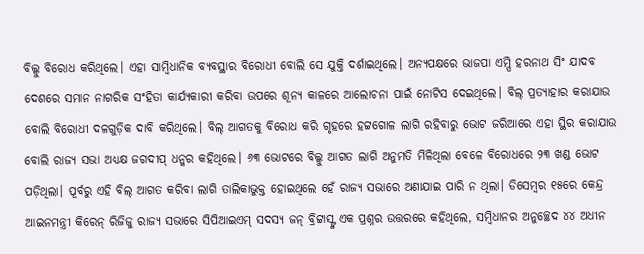ବିଲ୍କୁ ବିରୋଧ କରିଥିଲେ। ଏହା ସାମ୍ବିଧାନିକ ବ୍ୟବସ୍ଥାର ବିରୋଧୀ ବୋଲି ସେ ଯୁକ୍ତି ଦର୍ଶାଇଥିଲେ। ଅନ୍ୟପକ୍ଷରେ ଭାଜପା ଏମ୍ପି ହରନାଥ ସିଂ ଯାଦବ ଦେଶରେ ସମାନ ନାଗରିକ ସଂହିତା କାର୍ଯ୍ୟକାରୀ କରିବା ଉପରେ ଶୂନ୍ୟ କାଳରେ ଆଲୋଚନା ପାଇଁ ନୋଟିସ ଦେଇଥିଲେ। ବିଲ୍ ପ୍ରତ୍ୟାହାର କରାଯାଉ ବୋଲି ବିରୋଧୀ ଦଳଗୁଡ଼ିକ ଦାବି କରିଥିଲେ। ବିଲ୍ ଆଗତକୁ ବିରୋଧ କରି ଗୃହରେ ହଟ୍ଟଗୋଳ ଲାଗି ରହିବାରୁ ଭୋଟ ଜରିଆରେ ଏହା ସ୍ଥିର କରାଯାଉ ବୋଲି ରାଜ୍ୟ ସଭା ଅଧ୍ୟକ୍ଷ ଜଗଦୀପ୍ ଧନ୍କର କହିଥିଲେ। ୬୩ ଭୋଟରେ ବିଲ୍କୁ ଆଗତ ଲାଗି ଅନୁମତି ମିଳିଥିଲା ବେଳେ ବିରୋଧରେ ୨୩ ଖଣ୍ଡ ଭୋଟ ପଡ଼ିଥିଲା। ପୂର୍ବରୁ ଏହି ବିଲ୍ ଆଗତ କରିବା ଲାଗି ତାଲିକାଭୁକ୍ତ ହୋଇଥିଲେ ହେଁ ରାଜ୍ୟ ସଭାରେ ଅଣାଯାଇ ପାରି ନ ଥିଲା। ଡିସେମ୍ବର ୧୫ରେ କେନ୍ଦ୍ର ଆଇନମନ୍ତ୍ରୀ କିରେନ୍ ରିଜିଜୁ ରାଜ୍ୟ ସଭାରେ ସିପିଆଇଏମ୍ ସଦସ୍ୟ ଜନ୍ ବ୍ରିଟ୍ଟାସ୍ଙ୍କ ଏକ ପ୍ରଶ୍ନର ଉତ୍ତରରେ କହିଥିଲେ, ସମ୍ବିଧାନର ଅନୁଚ୍ଛେଦ ୪୪ ଅଧୀନ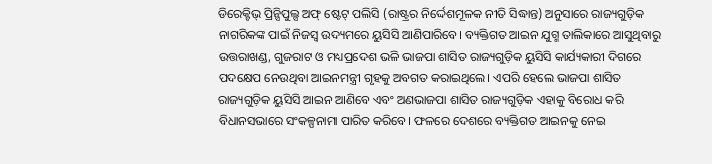ଡିରେକ୍ଟିଭ୍ ପ୍ରିନ୍ସିପୁଲ୍ସ ଅଫ୍ ଷ୍ଟେଟ୍ ପଲିସି (ରାଷ୍ଟ୍ରର ନିର୍ଦ୍ଦେଶମୂଳକ ନୀତି ସିଦ୍ଧାନ୍ତ) ଅନୁସାରେ ରାଜ୍ୟଗୁଡ଼ିକ ନାଗରିକଙ୍କ ପାଇଁ ନିଜସ୍ବ ଉଦ୍ୟମରେ ୟୁସିସି ଆଣିପାରିବେ। ବ୍ୟକ୍ତିଗତ ଆଇନ ଯୁଗ୍ମ ତାଲିକାରେ ଆସୁଥିବାରୁ ଉତ୍ତରାଖଣ୍ଡ, ଗୁଜରାଟ ଓ ମଧ୍ୟପ୍ରଦେଶ ଭଳି ଭାଜପା ଶାସିତ ରାଜ୍ୟଗୁଡ଼ିକ ୟୁସିସି କାର୍ଯ୍ୟକାରୀ ଦିଗରେ ପଦକ୍ଷେପ ନେଉଥିବା ଆଇନମନ୍ତ୍ରୀ ଗୃହକୁ ଅବଗତ କରାଇଥିଲେ। ଏପରି ହେଲେ ଭାଜପା ଶାସିତ ରାଜ୍ୟଗୁଡ଼ିକ ୟୁସିସି ଆଇନ ଆଣିବେ ଏବଂ ଅଣଭାଜପା ଶାସିତ ରାଜ୍ୟଗୁଡ଼ିକ ଏହାକୁ ବିରୋଧ କରି ବିଧାନସଭାରେ ସଂକଳ୍ପନାମା ପାରିତ କରିବେ। ଫଳରେ ଦେଶରେ ବ୍ୟକ୍ତିଗତ ଆଇନକୁ ନେଇ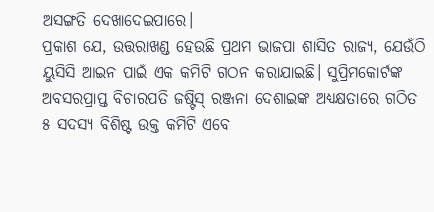ଅସଙ୍ଗତି ଦେଖାଦେଇପାରେ।
ପ୍ରକାଶ ଯେ, ଉତ୍ତରାଖଣ୍ଡ ହେଉଛି ପ୍ରଥମ ଭାଜପା ଶାସିତ ରାଜ୍ୟ, ଯେଉଁଠି ୟୁସିସି ଆଇନ ପାଇଁ ଏକ କମିଟି ଗଠନ କରାଯାଇଛି। ସୁପ୍ରିମକୋର୍ଟଙ୍କ ଅବସରପ୍ରାପ୍ତ ବିଚାରପତି ଜଷ୍ଟିସ୍ ରଞ୍ଜନା ଦେଶାଇଙ୍କ ଅଧ୍ୟକ୍ଷତାରେ ଗଠିତ ୫ ସଦସ୍ୟ ବିଶିଷ୍ଟ ଉକ୍ତ କମିଟି ଏବେ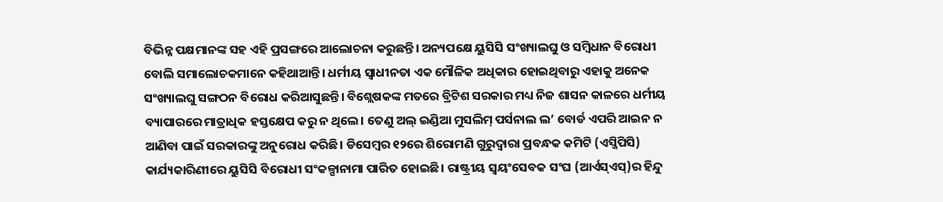ବିଭିନ୍ନ ପକ୍ଷମାନଙ୍କ ସହ ଏହି ପ୍ରସଙ୍ଗରେ ଆଲୋଚନା କରୁଛନ୍ତି। ଅନ୍ୟପକ୍ଷେ ୟୁସିସି ସଂଖ୍ୟାଲଘୁ ଓ ସମ୍ବିଧାନ ବିରୋଧୀ ବୋଲି ସମାଲୋଚକମାନେ କହିଥାଆନ୍ତି। ଧର୍ମୀୟ ସ୍ବାଧୀନତା ଏକ ମୌଳିକ ଅଧିକାର ହୋଇଥିବାରୁ ଏହାକୁ ଅନେକ ସଂଖ୍ୟାଲଘୁ ସଙ୍ଗଠନ ବିରୋଧ କରିଆସୁଛନ୍ତି। ବିଶ୍ଲେଷକଙ୍କ ମତରେ ବ୍ରିଟିଶ ସରକାର ମଧ୍ୟ ନିଜ ଶାସନ କାଳରେ ଧର୍ମୀୟ ବ୍ୟାପାରରେ ମାତ୍ରାଧିକ ହସ୍ତକ୍ଷେପ କରୁ ନ ଥିଲେ। ତେଣୁ ଅଲ୍ ଇଣ୍ଡିଆ ମୁସଲିମ୍ ପର୍ସନାଲ ଲ’ ବୋର୍ଡ ଏପରି ଆଇନ ନ ଆଣିବା ପାଇଁ ସରକାରଙ୍କୁ ଅନୁରୋଧ କରିଛି। ଡିସେମ୍ବର ୧୨ରେ ଶିରୋମଣି ଗୁରୁଦ୍ୱାରା ପ୍ରବନ୍ଧକ କମିଟି (ଏସ୍ଜିପିସି) କାର୍ଯ୍ୟକାରିଣୀରେ ୟୁସିସି ବିରୋଧୀ ସଂକଳ୍ପାନାମା ପାରିତ ହୋଇଛି। ରାଷ୍ଟ୍ରୀୟ ସ୍ବୟଂସେବକ ସଂଘ (ଆର୍ଏସ୍ଏସ୍)ର ହିନ୍ଦୁ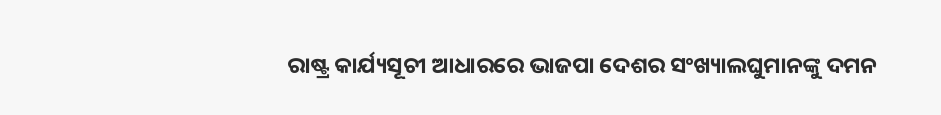ରାଷ୍ଟ୍ର କାର୍ଯ୍ୟସୂଚୀ ଆଧାରରେ ଭାଜପା ଦେଶର ସଂଖ୍ୟାଲଘୁମାନଙ୍କୁ ଦମନ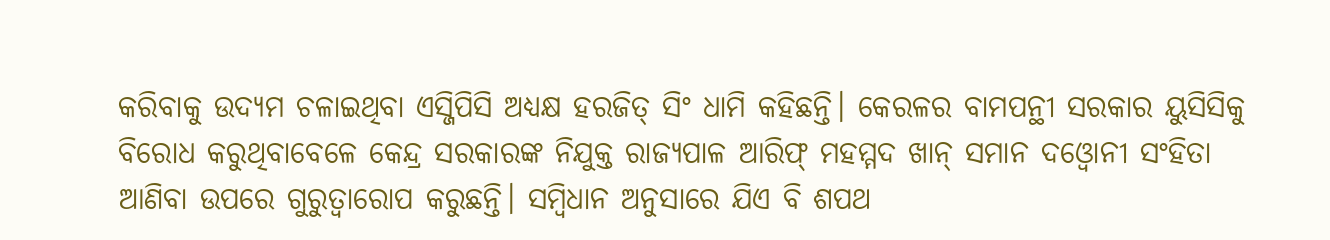କରିବାକୁ ଉଦ୍ୟମ ଚଳାଇଥିବା ଏସ୍ଜିପିସି ଅଧ୍ୟକ୍ଷ ହରଜିତ୍ ସିଂ ଧାମି କହିଛନ୍ତି। କେରଳର ବାମପନ୍ଥୀ ସରକାର ୟୁସିସିକୁ ବିରୋଧ କରୁଥିବାବେଳେ କେନ୍ଦ୍ର ସରକାରଙ୍କ ନିଯୁକ୍ତ ରାଜ୍ୟପାଳ ଆରିଫ୍ ମହମ୍ମଦ ଖାନ୍ ସମାନ ଦଓ୍ବୋନୀ ସଂହିତା ଆଣିବା ଉପରେ ଗୁରୁତ୍ୱାରୋପ କରୁଛନ୍ତି। ସମ୍ବିଧାନ ଅନୁସାରେ ଯିଏ ବି ଶପଥ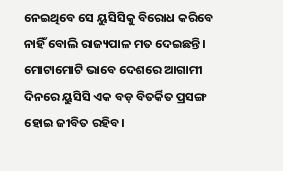ନେଇଥିବେ ସେ ୟୁସିସିକୁ ବିରୋଧ କରିବେ ନାହିଁ ବୋଲି ରାଜ୍ୟପାଳ ମତ ଦେଇଛନ୍ତି। ମୋଟାମୋଟି ଭାବେ ଦେଶରେ ଆଗାମୀ ଦିନରେ ୟୁସିସି ଏକ ବଡ଼ ବିତର୍କିତ ପ୍ରସଙ୍ଗ ହୋଇ ଜୀବିତ ରହିବ।